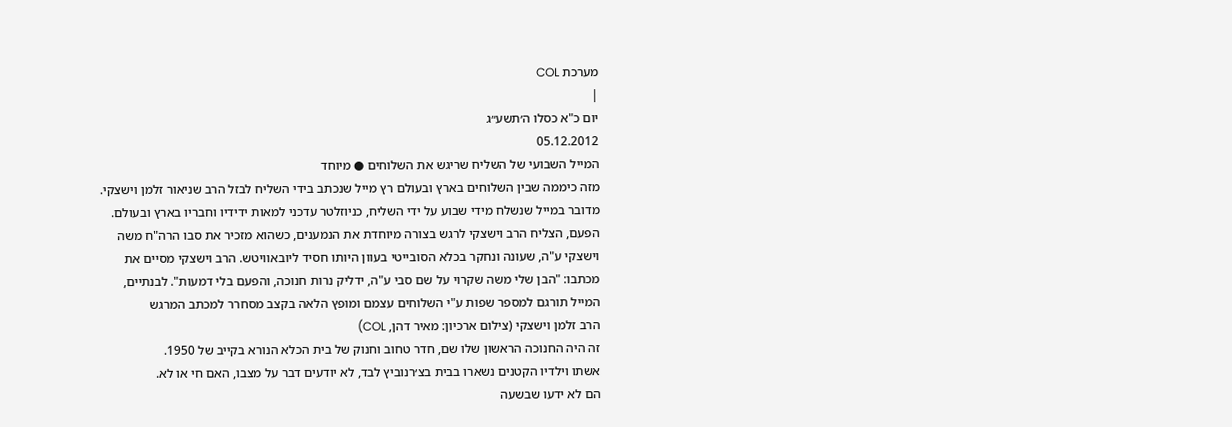מערכת COL
|
יום כ"א כסלו ה׳תשע״ג
05.12.2012
המייל השבועי של השליח שריגש את השלוחים ● מיוחד
מזה כיממה שבין השלוחים בארץ ובעולם רץ מייל שנכתב בידי השליח לבזל הרב שניאור זלמן וישצקי. מדובר במייל שנשלח מידי שבוע על ידי השליח, כניוזלטר עדכני למאות ידידיו וחבריו בארץ ובעולם. הפעם, הצליח הרב וישצקי לרגש בצורה מיוחדת את הנמענים, כשהוא מזכיר את סבו הרה"ח משה וישצקי ע"ה, שעונה ונחקר בכלא הסובייטי בעוון היותו חסיד ליובאוויטש. הרב וישצקי מסיים את מכתבו: "הבן שלי משה שקרוי על שם סבי ע"ה, ידליק נרות חנוכה, והפעם בלי דמעות". לבנתיים, המייל תורגם למספר שפות ע"י השלוחים עצמם ומופץ הלאה בקצב מסחרר למכתב המרגש
הרב זלמן וישצקי (צילום ארכיון: מאיר דהן, COL)
זה היה החנוכה הראשון שלו שם, חדר טחוב וחנוק של בית הכלא הנורא בקייב של 1950.
אשתו וילדיו הקטנים נשארו בבית בצ׳רנוביץ לבד, לא יודעים דבר על מצבו, האם חי או לא.
הם לא ידעו שבשעה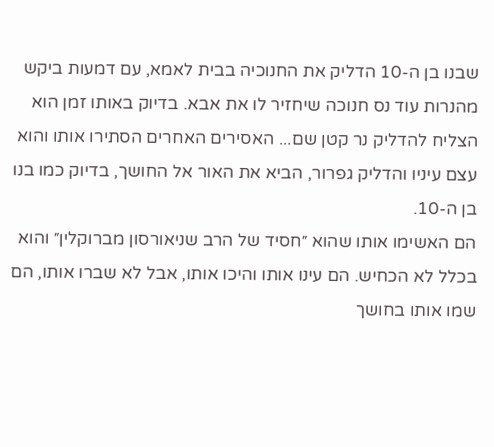שבנו בן ה-10 הדליק את החנוכיה בבית לאמא, עם דמעות ביקש מהנרות עוד נס חנוכה שיחזיר לו את אבא. בדיוק באותו זמן הוא הצליח להדליק נר קטן שם... האסירים האחרים הסתירו אותו והוא עצם עיניו והדליק גפרור, הביא את האור אל החושך, בדיוק כמו בנו בן ה-10.
הם האשימו אותו שהוא ״חסיד של הרב שניאורסון מברוקלין״ והוא בכלל לא הכחיש. הם עינו אותו והיכו אותו, אבל לא שברו אותו, הם שמו אותו בחושך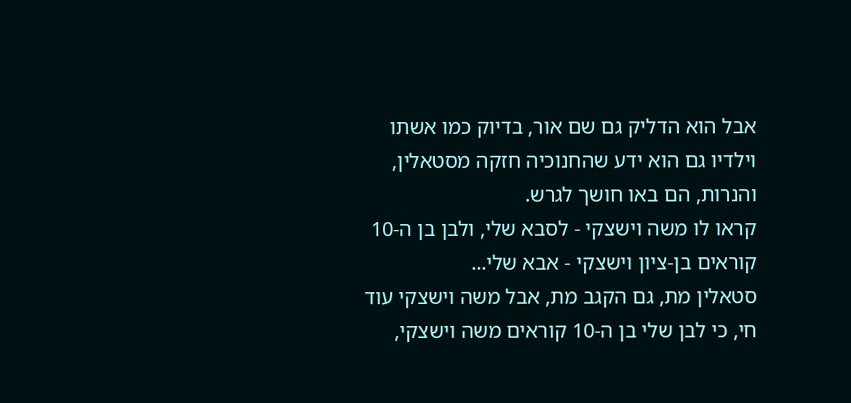אבל הוא הדליק גם שם אור, בדיוק כמו אשתו וילדיו גם הוא ידע שהחנוכיה חזקה מסטאלין, והנרות, הם באו חושך לגרש.
קראו לו משה וישצקי - לסבא שלי, ולבן בן ה-10 קוראים בן-ציון וישצקי - אבא שלי...
סטאלין מת, גם הקגב מת, אבל משה וישצקי עוד חי, כי לבן שלי בן ה-10 קוראים משה וישצקי,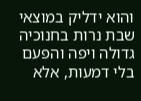והוא ידליק במוצאי שבת נרות בחנוכיה גדולה ויפה והפעם בלי דמעות, אלא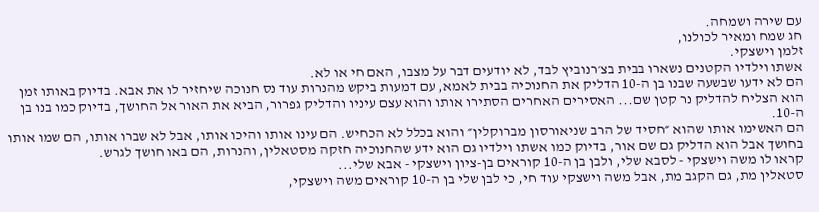עם שירה ושמחה.
חג שמח ומאיר לכולנו,
זלמן וישצקי.
אשתו וילדיו הקטנים נשארו בבית בצ׳רנוביץ לבד, לא יודעים דבר על מצבו, האם חי או לא.
הם לא ידעו שבשעה שבנו בן ה-10 הדליק את החנוכיה בבית לאמא, עם דמעות ביקש מהנרות עוד נס חנוכה שיחזיר לו את אבא. בדיוק באותו זמן הוא הצליח להדליק נר קטן שם... האסירים האחרים הסתירו אותו והוא עצם עיניו והדליק גפרור, הביא את האור אל החושך, בדיוק כמו בנו בן ה-10.
הם האשימו אותו שהוא ״חסיד של הרב שניאורסון מברוקלין״ והוא בכלל לא הכחיש. הם עינו אותו והיכו אותו, אבל לא שברו אותו, הם שמו אותו בחושך אבל הוא הדליק גם שם אור, בדיוק כמו אשתו וילדיו גם הוא ידע שהחנוכיה חזקה מסטאלין, והנרות, הם באו חושך לגרש.
קראו לו משה וישצקי - לסבא שלי, ולבן בן ה-10 קוראים בן-ציון וישצקי - אבא שלי...
סטאלין מת, גם הקגב מת, אבל משה וישצקי עוד חי, כי לבן שלי בן ה-10 קוראים משה וישצקי,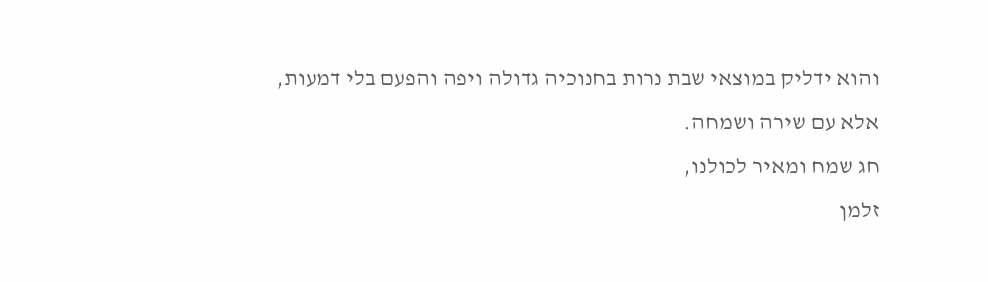והוא ידליק במוצאי שבת נרות בחנוכיה גדולה ויפה והפעם בלי דמעות, אלא עם שירה ושמחה.
חג שמח ומאיר לכולנו,
זלמן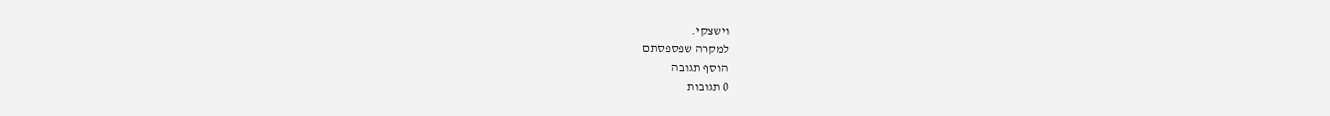וישצקי.
למקרה שפספסתם
הוסף תגובה
0 תגובות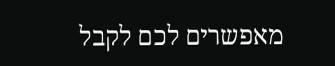מאפשרים לכם לקבל